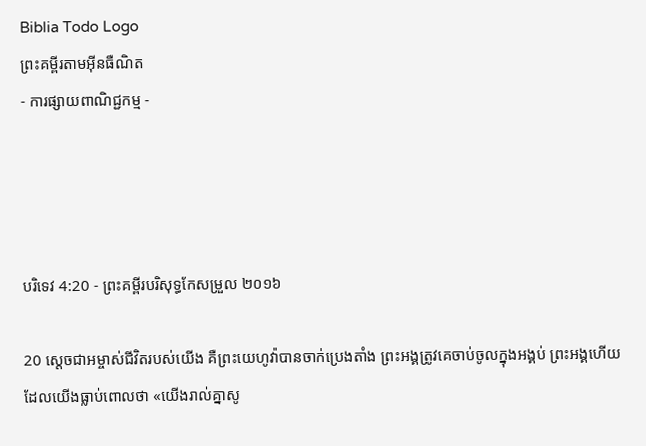Biblia Todo Logo
ព្រះគម្ពីរតាមអ៊ីនធឺណិត
- ការផ្សាយពាណិជ្ជកម្ម -




បរិទេវ 4:20 - ព្រះគម្ពីរបរិសុទ្ធកែសម្រួល ២០១៦

20 ស្ដេចជាអម្ចាស់ជីវិតរបស់យើង គឺព្រះ‌យេហូវ៉ាបានចាក់ប្រេងតាំង ព្រះ‌អង្គត្រូវគេចាប់ចូលក្នុងអង្គប់ ព្រះ‌អង្គហើយដែលយើងធ្លាប់ពោលថា «យើងរាល់គ្នាសូ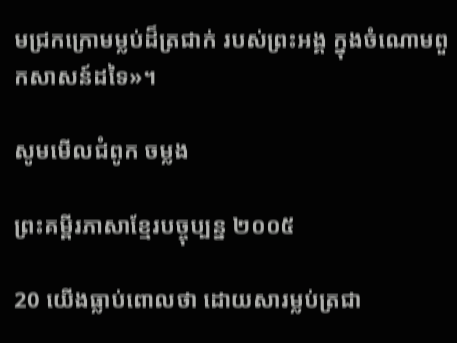មជ្រកក្រោមម្លប់ដ៏ត្រជាក់ របស់ព្រះ‌អង្គ ក្នុងចំណោមពួកសាសន៍ដទៃ»។

សូមមើលជំពូក ចម្លង

ព្រះគម្ពីរភាសាខ្មែរបច្ចុប្បន្ន ២០០៥

20 យើងធ្លាប់ពោលថា ដោយ‌សារម្លប់ត្រជា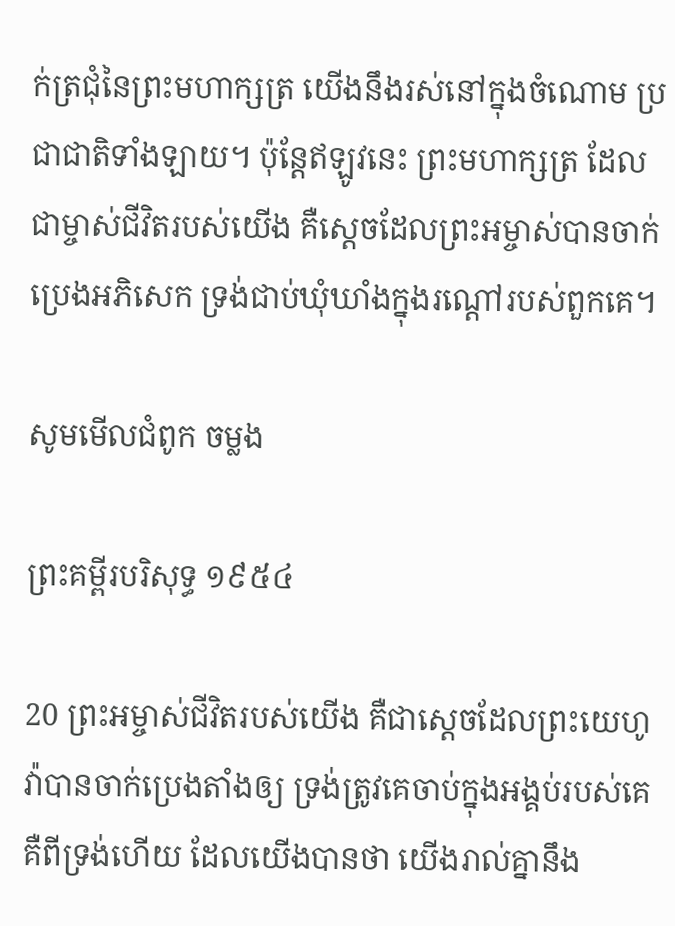ក់‌ត្រជុំនៃព្រះ‌មហា‌ក្សត្រ យើងនឹងរស់នៅក្នុងចំណោម ប្រជា‌ជាតិទាំង‌ឡាយ។ ប៉ុន្តែឥឡូវនេះ ព្រះ‌មហា‌ក្សត្រ ដែលជាម្ចាស់ជីវិតរបស់យើង គឺស្ដេចដែលព្រះ‌អម្ចាស់បានចាក់ប្រេងអភិសេក ទ្រង់ជាប់ឃុំ‌ឃាំងក្នុងរណ្ដៅរបស់ពួកគេ។

សូមមើលជំពូក ចម្លង

ព្រះគម្ពីរបរិសុទ្ធ ១៩៥៤

20 ព្រះ‌អម្ចាស់ជីវិតរបស់យើង គឺជាស្តេចដែលព្រះ‌យេហូវ៉ាបានចាក់ប្រេងតាំងឲ្យ ទ្រង់ត្រូវគេចាប់ក្នុងអង្គប់របស់គេ គឺពីទ្រង់ហើយ ដែលយើងបានថា យើងរាល់គ្នានឹង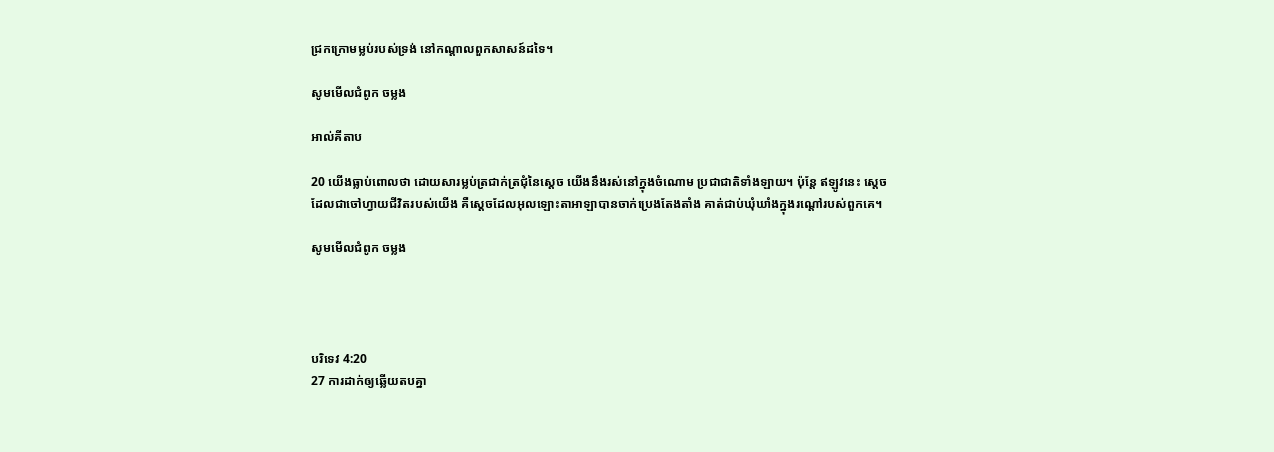ជ្រកក្រោមម្លប់របស់ទ្រង់ នៅកណ្តាលពួកសាសន៍ដទៃ។

សូមមើលជំពូក ចម្លង

អាល់គីតាប

20 យើងធ្លាប់ពោលថា ដោយ‌សារម្លប់ត្រជាក់‌ត្រជុំនៃស្តេច យើងនឹងរស់នៅក្នុងចំណោម ប្រជា‌ជាតិទាំង‌ឡាយ។ ប៉ុន្តែ ឥឡូវនេះ ស្តេច ដែលជាចៅ‌ហ្វាយជីវិតរបស់យើង គឺស្ដេចដែលអុលឡោះ‌តាអាឡាបានចាក់ប្រេងតែង‌តាំង គាត់ជាប់ឃុំ‌ឃាំងក្នុងរណ្ដៅរបស់ពួកគេ។

សូមមើលជំពូក ចម្លង




បរិទេវ 4:20
27 ការដាក់ឲ្យឆ្លើយតបគ្នា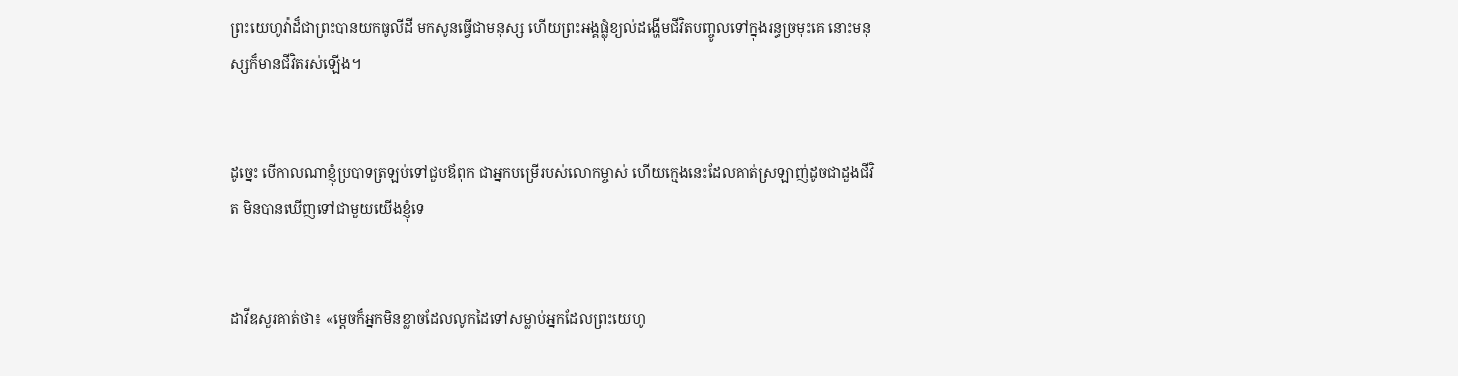ព្រះ‌យេហូវ៉ាដ៏ជាព្រះបានយកធូលីដី មកសូនធ្វើជាមនុស្ស ហើយព្រះ‌អង្គផ្លុំខ្យល់ដង្ហើមជីវិតបញ្ចូលទៅក្នុងរន្ធច្រមុះគេ នោះមនុស្សក៏មានជីវិតរស់ឡើង។


ដូច្នេះ បើកាលណាខ្ញុំប្របាទត្រឡប់ទៅជួបឪពុក ជាអ្នកបម្រើរបស់លោកម្ចាស់ ហើយក្មេងនេះដែលគាត់ស្រឡាញ់ដូចជាដួងជីវិត មិនបានឃើញទៅជា‌មួយយើងខ្ញុំទេ


ដាវីឌសួរគាត់ថា៖ «ម្តេចក៏អ្នកមិនខ្លាចដែលលូកដៃទៅសម្លាប់អ្នកដែលព្រះ‌យេហូ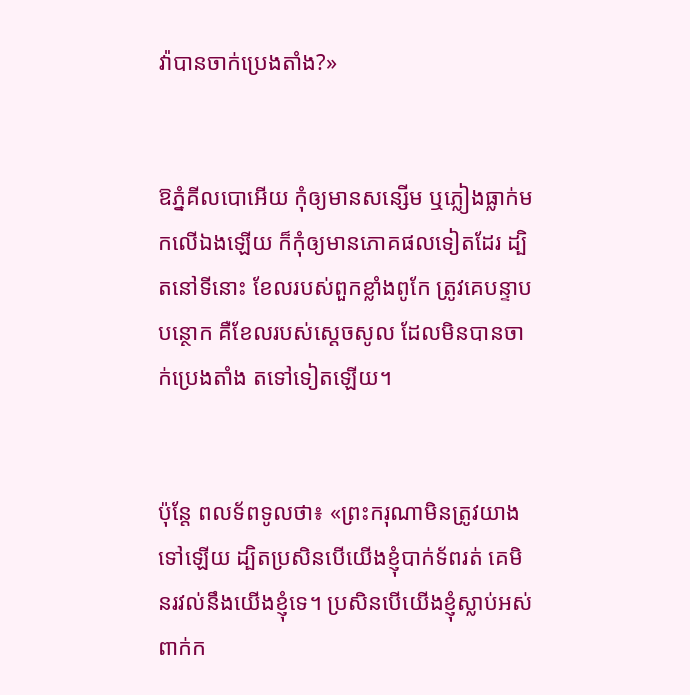វ៉ាបានចាក់ប្រេងតាំង?»


ឱភ្នំគីល‌បោអើយ កុំឲ្យមានសន្សើម ឬភ្លៀងធ្លាក់មកលើឯងឡើយ ក៏កុំឲ្យមានភោគផលទៀតដែរ ដ្បិតនៅទីនោះ ខែលរបស់ពួកខ្លាំងពូកែ ត្រូវគេបន្ទាបបន្ថោក គឺខែលរបស់ស្តេចសូល ដែលមិនបានចាក់ប្រេងតាំង តទៅទៀតឡើយ។


ប៉ុន្តែ ពលទ័ពទូលថា៖ «ព្រះ‌ករុណាមិនត្រូវយាងទៅឡើយ ដ្បិតប្រសិន‌បើយើងខ្ញុំបាក់ទ័ពរត់ គេមិនរវល់នឹងយើងខ្ញុំទេ។ ប្រសិន‌បើយើងខ្ញុំស្លាប់អស់ពាក់ក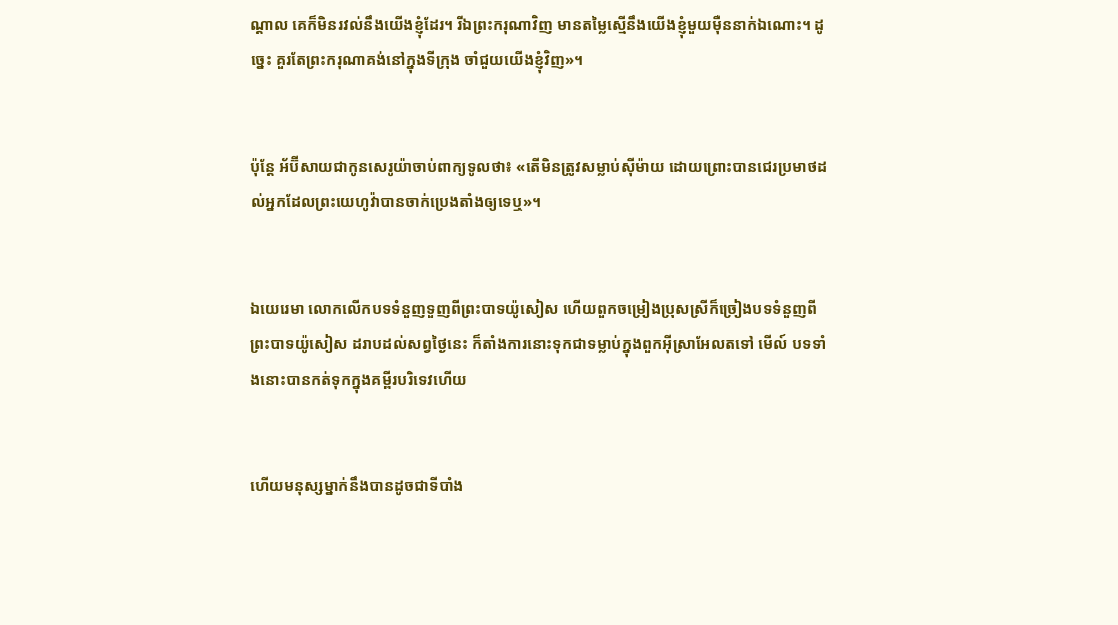ណ្ដាល គេក៏មិនរវល់នឹងយើងខ្ញុំដែរ។ រីឯព្រះ‌ករុណាវិញ មានតម្លៃស្មើនឹងយើងខ្ញុំមួយម៉ឺននាក់ឯណោះ។ ដូច្នេះ គួរតែព្រះ‌ករុណាគង់នៅក្នុងទីក្រុង ចាំជួយយើងខ្ញុំវិញ»។


ប៉ុន្តែ អ័ប៊ី‌សាយជាកូនសេរូយ៉ាចាប់ពាក្យទូលថា៖ «តើមិនត្រូវសម្លាប់ស៊ីម៉ាយ ដោយព្រោះបានជេរប្រមាថដល់អ្នកដែលព្រះ‌យេហូវ៉ាបានចាក់ប្រេងតាំងឲ្យទេឬ»។


ឯយេរេមា លោកលើកបទទំនួញទួញពីព្រះបាទយ៉ូសៀស ហើយពួកចម្រៀងប្រុសស្រីក៏ច្រៀងបទទំនួញពីព្រះបាទយ៉ូសៀស ដរាបដល់សព្វថ្ងៃនេះ ក៏តាំងការនោះទុកជាទម្លាប់ក្នុងពួកអ៊ីស្រា‌អែលតទៅ មើល៍ បទទាំងនោះបានកត់ទុកក្នុងគម្ពីរបរិ‌ទេវហើយ


ហើយមនុស្សម្នាក់នឹងបានដូចជាទីបាំង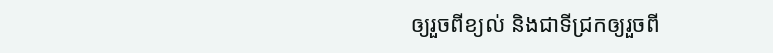ឲ្យរួចពីខ្យល់ និងជាទីជ្រកឲ្យរួចពី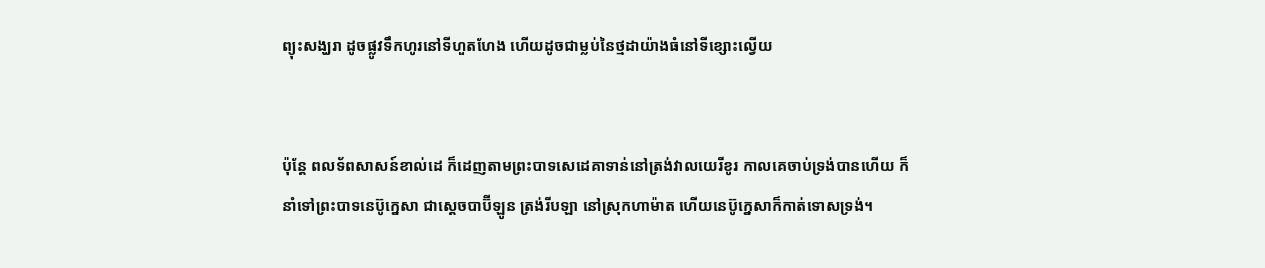ព្យុះសង្ឃរា ដូចផ្លូវទឹកហូរនៅទីហួត‌ហែង ហើយដូចជាម្លប់នៃថ្មដាយ៉ាងធំនៅទីខ្សោះល្វើយ


ប៉ុន្តែ ពល‌ទ័ពសាសន៍ខាល់ដេ ក៏ដេញតាមព្រះបាទសេដេគាទាន់នៅត្រង់វាលយេរីខូរ កាលគេចាប់ទ្រង់បានហើយ ក៏នាំទៅព្រះបាទនេប៊ូក្នេសា ជាស្តេចបាប៊ីឡូន ត្រង់រីបឡា នៅស្រុកហាម៉ាត ហើយនេប៊ូក្នេសាក៏កាត់ទោសទ្រង់។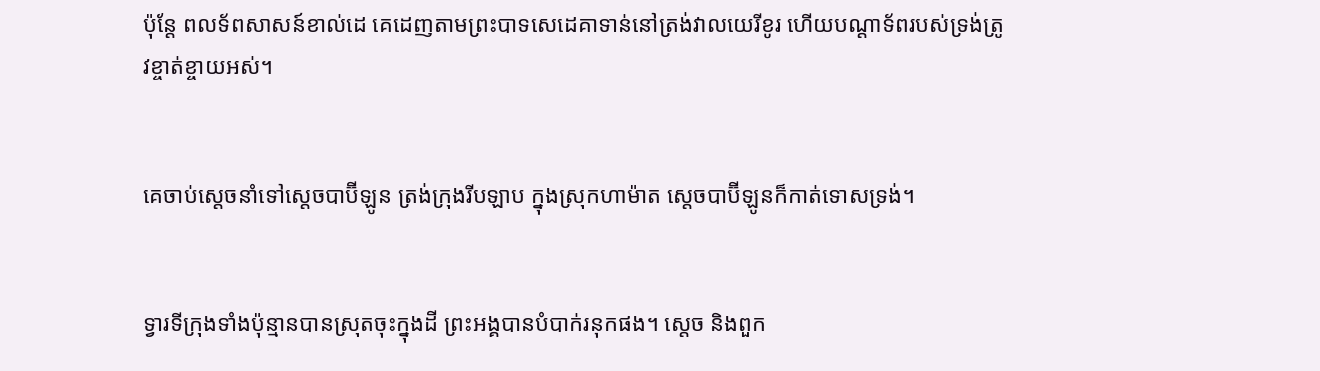ប៉ុន្តែ ពល‌ទ័ពសាសន៍ខាល់ដេ គេដេញតាមព្រះបាទសេដេគាទាន់នៅត្រង់វាលយេរីខូរ ហើយបណ្ដា‌ទ័ពរបស់ទ្រង់ត្រូវខ្ចាត់‌ខ្ចាយអស់។


គេចាប់ស្តេចនាំទៅស្តេចបាប៊ីឡូន ត្រង់ក្រុងរីបឡាប ក្នុងស្រុកហាម៉ាត ស្តេចបាប៊ីឡូនក៏កាត់ទោសទ្រង់។


ទ្វារទីក្រុងទាំងប៉ុន្មានបានស្រុតចុះក្នុងដី ព្រះ‌អង្គបានបំបាក់រនុកផង។ ស្តេច និងពួក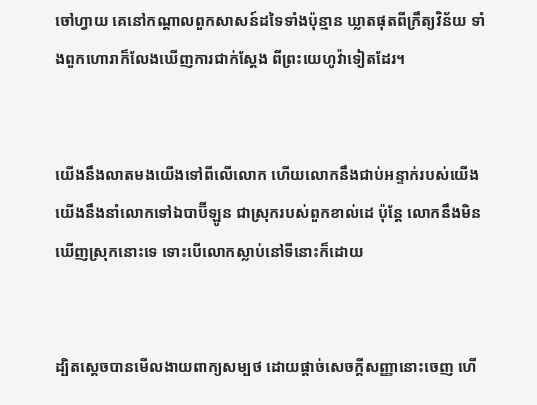ចៅ‌ហ្វាយ គេនៅកណ្ដាលពួកសាសន៍ដទៃទាំងប៉ុន្មាន ឃ្លាតផុតពីក្រឹត្យ‌វិន័យ ទាំងពួកហោរាក៏លែងឃើញការជាក់ស្តែង ពីព្រះ‌យេហូវ៉ាទៀតដែរ។


យើងនឹងលាតមងយើងទៅពីលើលោក ហើយលោកនឹងជាប់អន្ទាក់របស់យើង យើងនឹងនាំលោកទៅឯបាប៊ីឡូន ជាស្រុករបស់ពួកខាល់ដេ ប៉ុន្តែ លោកនឹងមិនឃើញស្រុកនោះទេ ទោះបើលោកស្លាប់នៅទីនោះក៏ដោយ


ដ្បិតស្តេចបានមើល‌ងាយពាក្យសម្បថ ដោយផ្តាច់សេចក្ដីសញ្ញានោះចេញ ហើ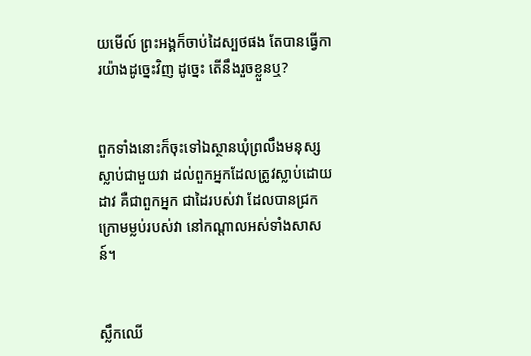យមើល៍ ព្រះ‌អង្គក៏ចាប់ដៃស្បថផង តែបានធ្វើការយ៉ាងដូច្នេះវិញ ដូច្នេះ តើនឹងរួចខ្លួនឬ?


ពួកទាំងនោះក៏ចុះទៅឯស្ថានឃុំព្រលឹងមនុស្សស្លាប់ជា‌មួយវា ដល់ពួកអ្នកដែលត្រូវស្លាប់ដោយដាវ គឺជាពួកអ្នក ជាដៃរបស់វា ដែលបានជ្រកក្រោមម្លប់របស់វា នៅកណ្ដាលអស់ទាំងសាសន៍។


ស្លឹកឈើ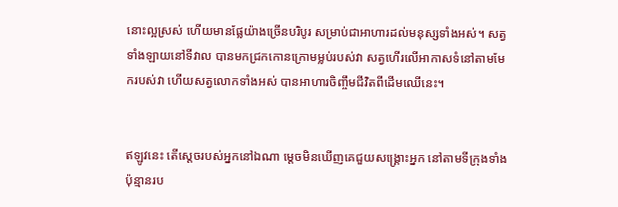នោះល្អស្រស់ ហើយមានផ្លែយ៉ាងច្រើនបរិបូរ សម្រាប់ជាអាហារដល់មនុស្សទាំងអស់។ សត្វទាំងឡាយនៅទីវាល បានមកជ្រកកោនក្រោមម្លប់របស់វា សត្វហើរលើអាកាសទំនៅតាមមែករបស់វា ហើយសត្វលោកទាំងអស់ បានអាហារចិញ្ចឹមជីវិតពីដើមឈើនេះ។


ឥឡូវនេះ តើស្តេចរបស់អ្នកនៅឯណា ម្ដេចមិនឃើញគេជួយសង្គ្រោះអ្នក នៅតាមទីក្រុងទាំងប៉ុន្មានរប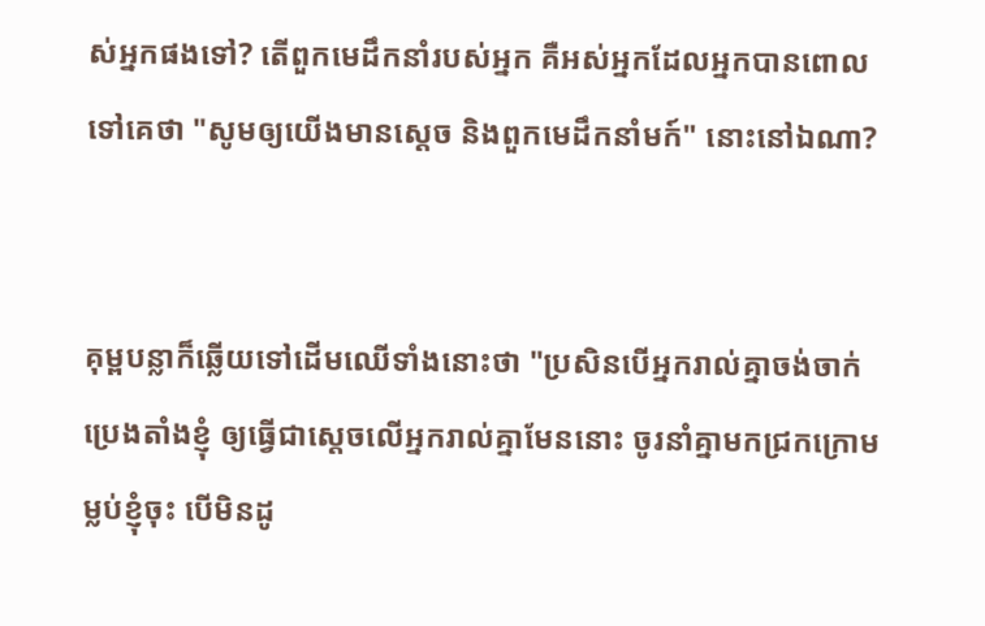ស់អ្នកផងទៅ? តើពួកមេដឹកនាំរបស់អ្នក គឺអស់អ្នកដែលអ្នកបានពោលទៅគេថា "សូមឲ្យយើងមានស្តេច និងពួកមេដឹកនាំមក៍" នោះនៅឯណា?


គុម្ពបន្លាក៏ឆ្លើយទៅដើមឈើទាំងនោះថា "ប្រសិន‌បើអ្នករាល់គ្នាចង់ចាក់ប្រេងតាំងខ្ញុំ ឲ្យធ្វើជាស្តេចលើអ្នករាល់គ្នាមែននោះ ចូរនាំគ្នាមកជ្រកក្រោមម្លប់ខ្ញុំចុះ បើមិនដូ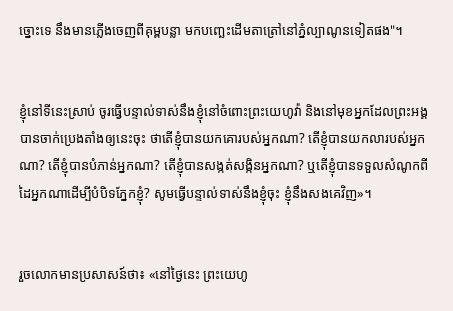ច្នោះទេ នឹងមានភ្លើងចេញពីគុម្ពបន្លា មកបញ្ឆេះដើមតា‌ត្រៅនៅភ្នំល្បាណូនទៀតផង"។


ខ្ញុំនៅទីនេះស្រាប់ ចូរធ្វើបន្ទាល់ទាស់នឹងខ្ញុំនៅចំពោះព្រះ‌យេហូវ៉ា និងនៅមុខអ្នកដែលព្រះ‌អង្គបានចាក់ប្រេងតាំងឲ្យនេះចុះ ថាតើខ្ញុំបានយកគោរបស់អ្នកណា? តើខ្ញុំបានយកលារបស់អ្នកណា? តើខ្ញុំបានបំភាន់អ្នកណា? តើខ្ញុំបានសង្កត់‌សង្កិនអ្នកណា? ឬតើខ្ញុំបានទទួលសំណូកពីដៃអ្នកណាដើម្បីបំបិទភ្នែកខ្ញុំ? សូមធ្វើបន្ទាល់ទាស់នឹងខ្ញុំចុះ ខ្ញុំនឹងសងគេវិញ»។


រួចលោកមានប្រ‌សាសន៍ថា៖ «នៅថ្ងៃនេះ ព្រះ‌យេហូ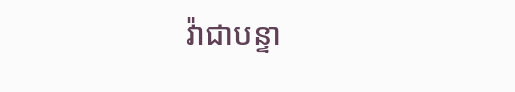វ៉ាជាបន្ទា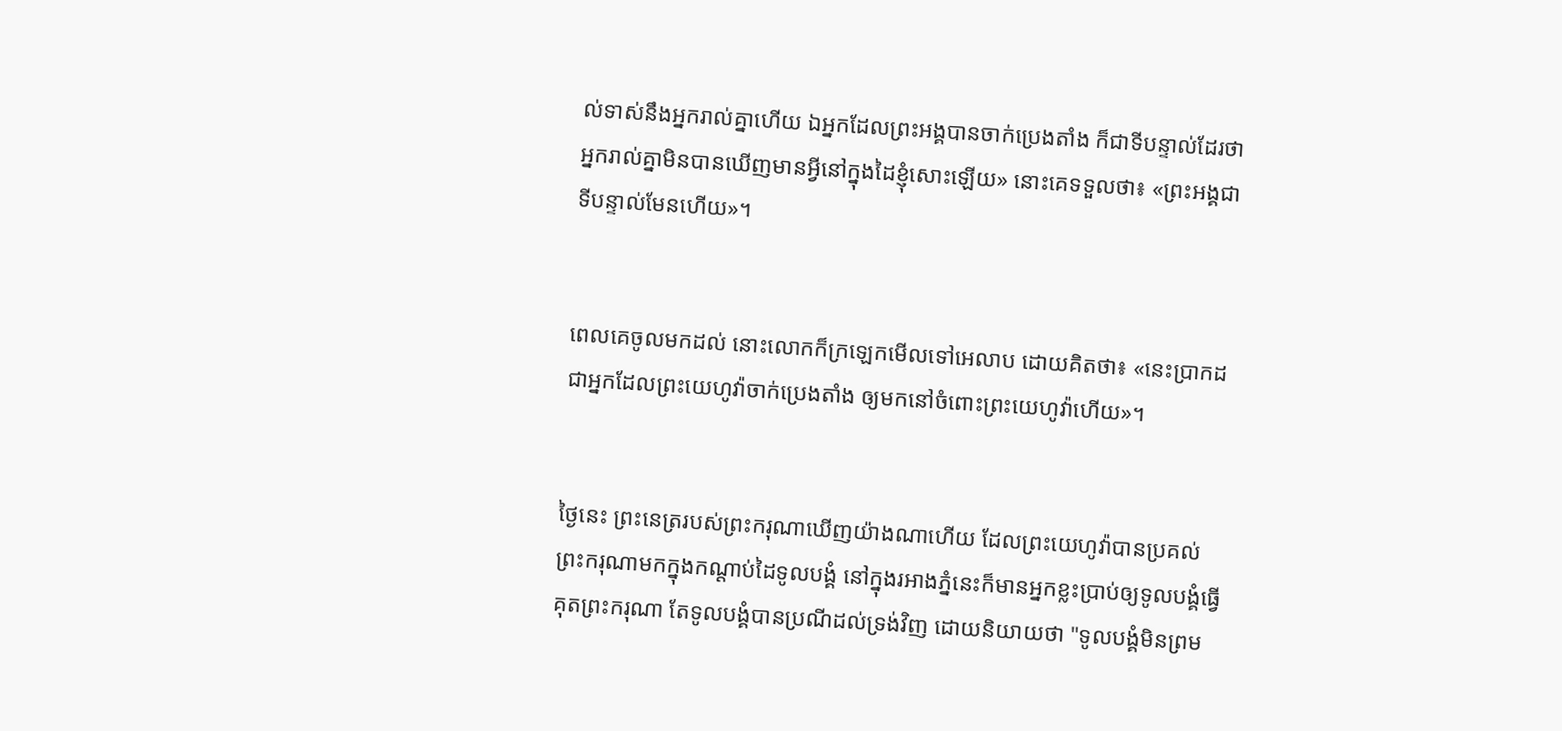ល់ទាស់នឹងអ្នករាល់គ្នាហើយ ឯអ្នកដែលព្រះ‌អង្គបានចាក់ប្រេងតាំង ក៏ជាទីបន្ទាល់ដែរថា អ្នករាល់គ្នាមិនបានឃើញមានអ្វីនៅក្នុងដៃខ្ញុំសោះឡើយ» នោះគេទទួលថា៖ «ព្រះ‌អង្គជាទីបន្ទាល់មែនហើយ»។


ពេលគេចូលមកដល់ នោះលោកក៏ក្រឡេកមើលទៅអេលាប ដោយគិតថា៖ «នេះប្រាកដជាអ្នកដែលព្រះ‌យេហូវ៉ាចាក់ប្រេងតាំង ឲ្យមកនៅចំពោះព្រះ‌យេហូវ៉ាហើយ»។


ថ្ងៃនេះ ព្រះ‌នេត្ររបស់ព្រះ‌ករុណាឃើញយ៉ាងណាហើយ ដែលព្រះ‌យេហូវ៉ាបានប្រគល់ព្រះ‌ករុណាមកក្នុងកណ្ដាប់ដៃទូល‌បង្គំ នៅក្នុងរអាងភ្នំនេះក៏មានអ្នកខ្លះប្រាប់ឲ្យទូល‌បង្គំធ្វើគុតព្រះ‌ករុណា តែទូល‌បង្គំបានប្រណីដល់ទ្រង់វិញ ដោយនិយាយថា "ទូល‌បង្គំមិនព្រម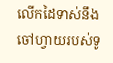លើកដៃទាស់នឹងចៅ‌ហ្វាយរបស់ទូ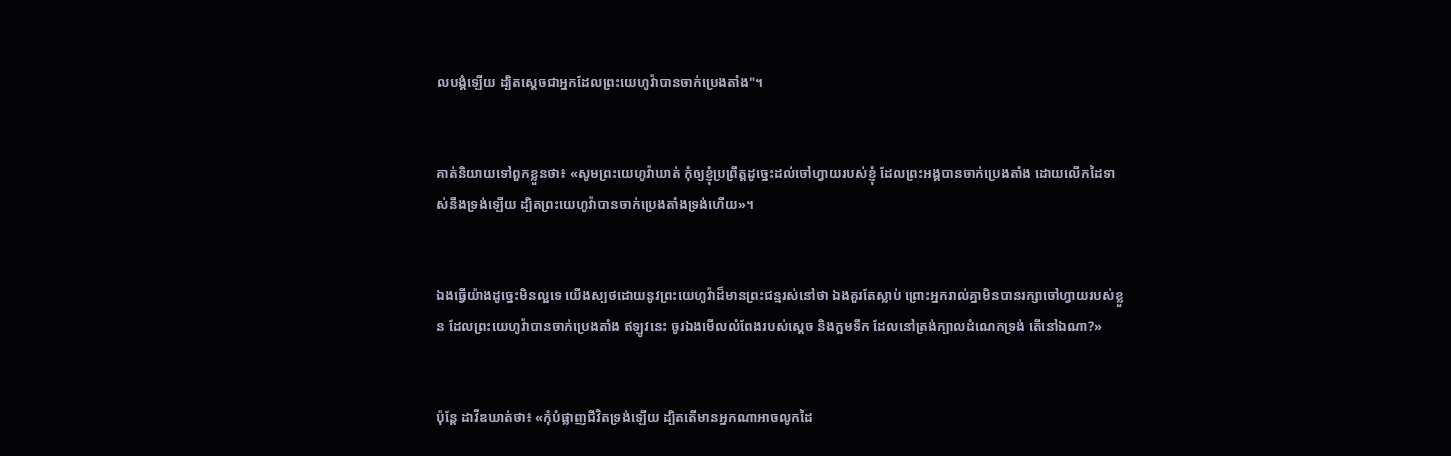ល‌បង្គំឡើយ ដ្បិតស្ដេចជាអ្នកដែលព្រះ‌យេហូវ៉ាបានចាក់ប្រេងតាំង"។


គាត់និយាយទៅពួកខ្លួនថា៖ «សូមព្រះ‌យេហូវ៉ាឃាត់ កុំឲ្យខ្ញុំប្រព្រឹត្តដូច្នេះដល់ចៅ‌ហ្វាយរបស់ខ្ញុំ ដែលព្រះ‌អង្គបានចាក់ប្រេងតាំង ដោយលើកដៃទាស់នឹងទ្រង់ឡើយ ដ្បិតព្រះ‌យេហូវ៉ាបានចាក់ប្រេងតាំងទ្រង់ហើយ»។


ឯងធ្វើយ៉ាងដូច្នេះមិនល្អទេ យើងស្បថដោយនូវព្រះ‌យេហូវ៉ាដ៏មានព្រះ‌ជន្មរស់នៅថា ឯងគួរតែស្លាប់ ព្រោះអ្នករាល់គ្នាមិនបានរក្សាចៅ‌ហ្វាយរបស់ខ្លួន ដែលព្រះ‌យេហូវ៉ាបានចាក់ប្រេងតាំង ឥឡូវនេះ ចូរឯងមើលលំពែងរបស់ស្តេច និងក្អមទឹក ដែលនៅត្រង់ក្បាលដំណេកទ្រង់ តើនៅឯណា?»


ប៉ុន្តែ ដាវីឌឃាត់ថា៖ «កុំបំផ្លាញជីវិតទ្រង់ឡើយ ដ្បិតតើមានអ្នកណាអាចលូកដៃ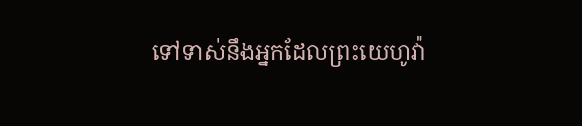ទៅទាស់នឹងអ្នកដែលព្រះ‌យេហូវ៉ា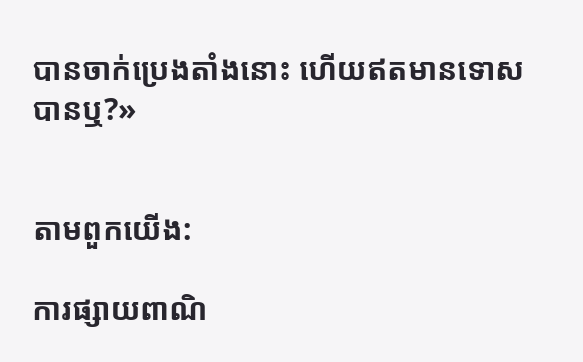បានចាក់ប្រេងតាំងនោះ ហើយឥតមានទោសបានឬ?»


តាមពួកយើង:

ការផ្សាយពាណិ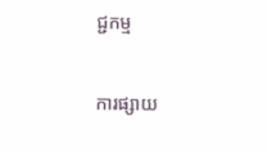ជ្ជកម្ម


ការផ្សាយ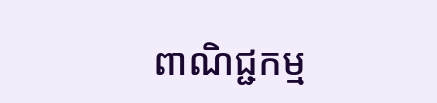ពាណិជ្ជកម្ម